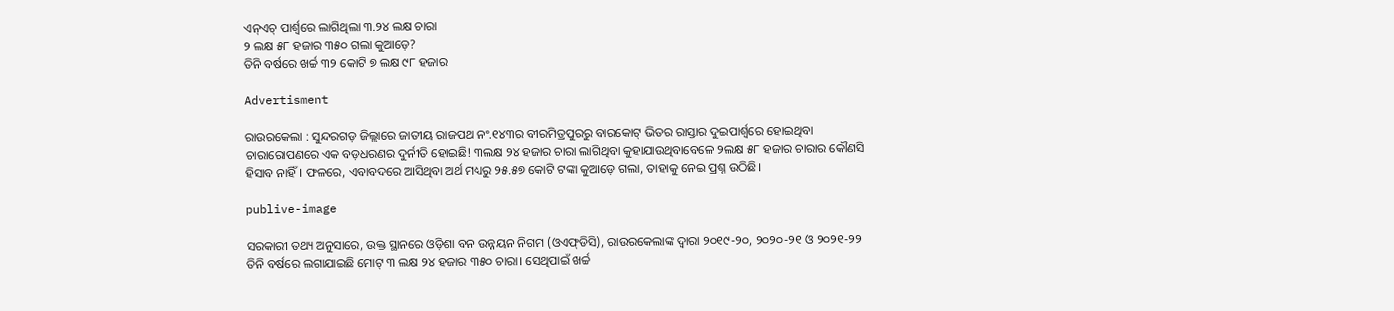ଏନ୍‌ଏଚ୍‌ ପାର୍ଶ୍ବରେ ଲାଗିଥିଲା ୩.୨୪ ଲକ୍ଷ ଚାରା
୨ ଲକ୍ଷ ୫୮ ହଜାର ୩୫୦ ଗଲା କୁଆଡ଼େ?
ତିନି ବର୍ଷରେ ଖର୍ଚ୍ଚ ୩୨ କୋଟି ୭ ଲକ୍ଷ ୯୮ ହଜାର

Advertisment

ରାଉରକେଲା : ସୁନ୍ଦରଗଡ଼ ଜିଲ୍ଲାରେ ଜାତୀୟ ରାଜପଥ ନଂ.୧୪୩ର ବୀରମିତ୍ରପୁରରୁ ବାରକୋଟ୍‌ ଭିତର ରାସ୍ତାର ଦୁଇପାର୍ଶ୍ବରେ ‌ହୋଇଥିବା ଚାରାରୋପଣରେ ଏକ ବଡ଼ଧରଣର ଦୁର୍ନୀତି ହୋଇଛି! ୩ଲକ୍ଷ ୨୪ ହଜାର ଚାରା ଲାଗିଥିବା କୁହାଯାଉଥିବାବେଳେ ୨ଲକ୍ଷ ୫୮ ହଜାର ଚାରାର କୌଣସି ହିସାବ ନାହିଁ। ଫଳରେ, ଏବାବଦରେ ଆସିଥିବା ଅର୍ଥ ମଧ୍ୟରୁ ୨୫.୫୭ କୋଟି ଟଙ୍କା କୁଆଡ଼େ ଗଲା, ତାହାକୁ ନେଇ ପ୍ରଶ୍ନ ଉଠିଛି।

publive-image

ସରକାରୀ ତଥ୍ୟ ଅନୁସାରେ, ଉକ୍ତ ସ୍ଥାନରେ ଓଡ଼ିଶା ବନ ଉନ୍ନୟନ ନିଗମ (ଓଏଫ୍‌ଡିସି), ରାଉରକେଲାଙ୍କ ଦ୍ବାରା ୨୦୧୯-୨୦, ୨୦୨୦-୨୧ ଓ ୨୦୨୧-୨୨ ତିନି ବର୍ଷରେ ଲଗାଯାଇଛି ମୋଟ୍‌ ୩ ଲକ୍ଷ ୨୪ ହଜାର ୩୫୦ ଚାରା। ସେଥିପାଇଁ ଖର୍ଚ୍ଚ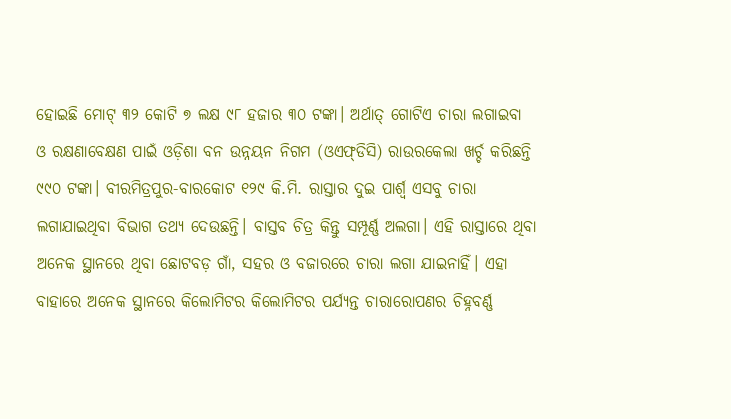ହୋଇଛି ମୋଟ୍‌ ୩୨ କୋଟି ୭ ଲକ୍ଷ ୯୮ ହଜାର ୩୦ ଟଙ୍କା। ଅର୍ଥାତ୍‌ ଗୋଟିଏ ଚାରା ଲଗାଇବା ଓ ରକ୍ଷଣାବେକ୍ଷଣ ପାଇଁ ଓଡ଼ିଶା ବନ ଉନ୍ନୟନ ନିଗମ (ଓଏଫ୍‌ଡିସି) ରାଉରକେଲା ଖର୍ଚ୍ଚ କରିଛନ୍ତି ୯୯୦ ଟଙ୍କା। ବୀରମିତ୍ରପୁର-ବାରକୋଟ ୧୨୯ କି.ମି. ରାସ୍ତାର ଦୁଇ ପାର୍ଶ୍ବ ଏସବୁ ଚାରା ଲଗାଯାଇଥିବା ବିଭାଗ ତଥ୍ୟ ଦେଉଛନ୍ତି। ବାସ୍ତବ ଚିତ୍ର କିନ୍ତୁ ସମ୍ପୂର୍ଣ୍ଣ ଅଲଗା। ଏହି ରାସ୍ତାରେ ଥିବା ଅନେକ ସ୍ଥାନରେ ଥିବା ଛୋଟବଡ଼ ଗାଁ, ସହର ଓ ବଜାରରେ ଚାରା ଲଗା ଯାଇନାହିଁ। ଏହା ବାହାରେ ଅନେକ ସ୍ଥାନରେ କିଲୋମିଟର କିଲୋମିଟର ପର୍ଯ୍ୟନ୍ତ ଚାରାରୋପଣର ଚିହ୍ନବର୍ଣ୍ଣ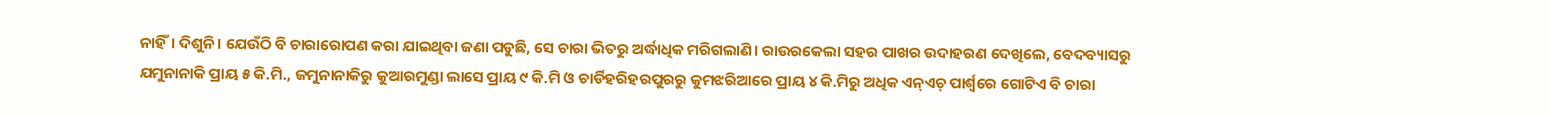ନାହିଁ। ଦିଶୁନି। ଯେଉଁଠି ବି ଚାରାରୋପଣ କରା ଯାଇଥିବା ଜଣା ପଡୁଛି, ସେ ଚାରା ଭିତରୁ ଅର୍ଦ୍ଧାଧିକ ମରିଗଲାଣି। ରାଉରକେଲା ସହର ପାଖର ଉଦାହରଣ ଦେଖିଲେ, ବେଦବ୍ୟାସରୁ ଯମୁନାନାକି ପ୍ରାୟ ୫ କି.ମି., ଜମୁନାନାକିରୁ କୁଆରମୁଣ୍ଡା ଲାସେ ପ୍ରାୟ ୯ କି.ମି ଓ ଚାର୍ଡିହରିହରପୁରରୁ କୁମଝରିଆରେ ପ୍ରାୟ ୪ କି.ମିରୁ ଅଧିକ ଏନ୍‌ଏଚ୍‌ ପାର୍ଶ୍ବରେ ଗୋଟିଏ ବି ଚାରା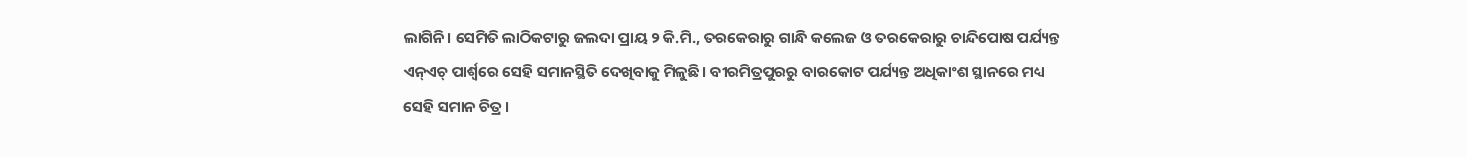ଲାଗିନି। ସେମିତି ଲାଠିକଟାରୁ ଜଲଦା ପ୍ରାୟ ୨ କି.ମି., ତରକେରାରୁ ଗାନ୍ଧି କଲେଜ ଓ ତରକେରାରୁ ଚାନ୍ଦିପୋଷ ପର୍ଯ୍ୟନ୍ତ ଏନ୍‌ଏଚ୍‌ ପାର୍ଶ୍ବରେ ସେହି ସମାନସ୍ଥିତି ଦେଖିବାକୁ ମିଳୁଛି। ବୀରମିତ୍ରପୁରରୁ ବାରକୋଟ ପର୍ଯ୍ୟନ୍ତ ଅଧିକାଂଶ ସ୍ଥାନରେ ମଧ୍ୟ ସେହି ସମାନ ଚିତ୍ର।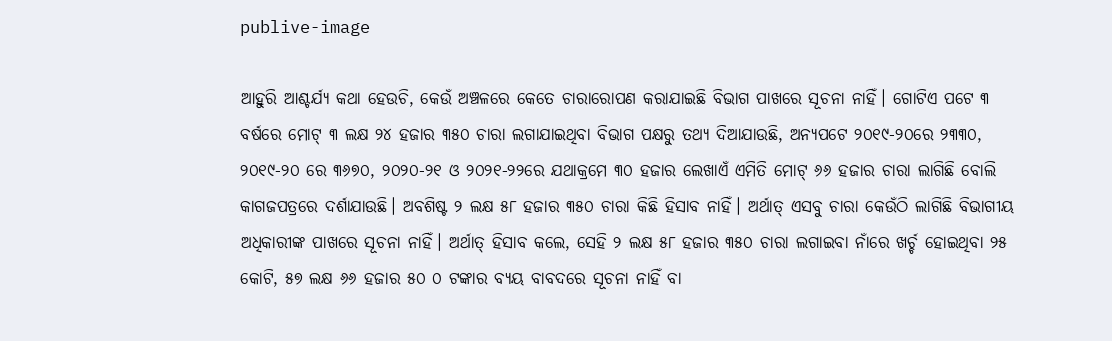publive-image

ଆହୁରି ଆଶ୍ଚର୍ଯ୍ୟ କଥା ହେଉଚି, କେଉଁ ଅଞ୍ଚଳରେ କେତେ ଚାରାରୋପଣ କରାଯାଇଛି ବିଭାଗ ପାଖରେ ସୂଚନା ନାହିଁ। ଗୋଟିଏ ପଟେ ୩ ବର୍ଷରେ ମୋଟ୍‌ ୩ ଲକ୍ଷ ୨୪ ହଜାର ୩୫୦ ଚାରା ଲଗାଯାଇଥିବା ବିଭାଗ ପକ୍ଷରୁ ତଥ୍ୟ ଦିଆଯାଉଛି, ଅନ୍ୟପଟେ ୨୦୧୯-୨୦ରେ ୨୩୩୦, ୨୦୧୯-୨୦ ରେ ୩୬୭୦, ୨୦୨୦-୨୧ ଓ ୨୦୨୧-୨୨ରେ ଯଥାକ୍ରମେ ୩୦ ହଜାର ଲେଖାଏଁ ଏମିତି ମୋଟ୍‌ ୬୬ ହଜାର ଚାରା ଲାଗିଛି ବୋଲି କାଗଜପତ୍ରରେ ଦର୍ଶାଯାଉଛି। ଅବଶିଷ୍ଟ ୨ ଲକ୍ଷ ୫୮ ହଜାର ୩୫୦ ଚାରା କିଛି ହିସାବ ନାହିଁ। ଅର୍ଥାତ୍‌ ଏସବୁ ଚାରା କେଉଁଠି ଲାଗିଛି ବିଭାଗୀୟ ଅଧିକାରୀଙ୍କ ପାଖରେ ସୂଚନା ନାହିଁ। ଅର୍ଥାତ୍‌ ହିସାବ କଲେ, ସେହି ୨ ଲକ୍ଷ ୫୮ ହଜାର ୩୫୦ ଚାରା ଲଗାଇବା ନାଁରେ ଖର୍ଚ୍ଚ ହୋଇଥିବା ୨୫ କୋଟି, ୫୭ ଲକ୍ଷ ୬୬ ହଜାର ୫୦ ୦ ଟଙ୍କାର ବ୍ୟୟ ବାବଦରେ ସୂଚନା ନାହିଁ ବା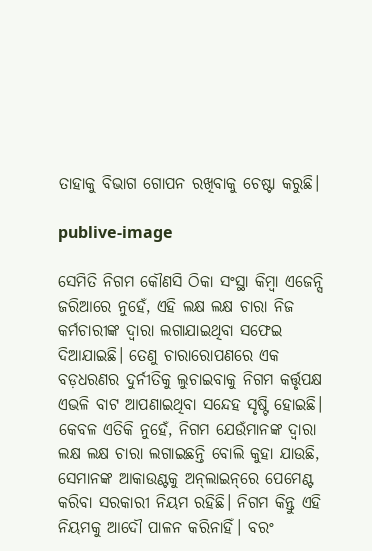ତାହାକୁ ବିଭାଗ ଗୋପନ ରଖିବାକୁ ଚେଷ୍ଟା କରୁଛି।

publive-image

ସେମିତି ନିଗମ କୌଣସି ଠିକା ସଂସ୍ଥା କିମ୍ବା ଏଜେନ୍ସି ଜରିଆରେ ନୁହେଁ, ଏହି ଲକ୍ଷ ଲକ୍ଷ ଚାରା ନିଜ କର୍ମଚାରୀଙ୍କ ଦ୍ବାରା ଲଗାଯାଇଥିବା ସଫେଇ ଦିଆଯାଇଛି। ତେଣୁ ଚାରାରୋପଣରେ ଏକ ବଡ଼ଧରଣର ଦୁର୍ନୀତିକୁ ଲୁଚାଇବାକୁ ନିଗମ କର୍ତ୍ତୃପକ୍ଷ ଏଭଳି ବାଟ ଆପଣାଇଥିବା ସନ୍ଦେହ ସୃଷ୍ଟି ହୋଇଛି। କେବଳ ଏତିକି ନୁହେଁ, ନିଗମ ଯେଉଁମାନଙ୍କ ଦ୍ବାରା ଲକ୍ଷ ଲକ୍ଷ ଚାରା ଲଗାଇଛନ୍ତି ବୋଲି କୁହା ଯାଉଛି, ସେମାନଙ୍କ ଆକାଉଣ୍ଟକୁ ଅନ୍‌ଲାଇନ୍‌ରେ ପେମେଣ୍ଟ କରିବା ସରକାରୀ ନିୟମ ରହିଛି। ନିଗମ କିନ୍ତୁ ଏହି ନିୟମକୁ ଆଦୌ ପାଳନ କରିନାହିଁ। ବରଂ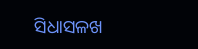ସିଧାସଳଖ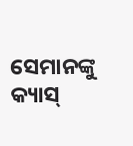ସେମାନଙ୍କୁ କ୍ୟାସ୍‌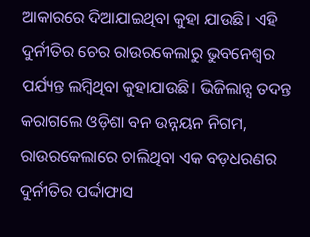ଆକାରରେ ଦିଆଯାଇଥିବା କୁହା ଯାଉଛି। ଏହି ଦୁର୍ନୀତିର ଚେର ରାଉରକେଲାରୁ ଭୁବନେଶ୍ବର ପର୍ଯ୍ୟନ୍ତ ଲମ୍ବିଥିବା କୁହାଯାଉଛି। ଭିଜିଲାନ୍ସ ତଦନ୍ତ କରାଗଲେ ଓଡ଼ିଶା ବନ ଉନ୍ନୟନ ନିଗମ, ରାଉରକେଲାରେ ଚାଲିଥିବା ଏକ ବଡ଼ଧରଣର ଦୁର୍ନୀତିର ପର୍ଦ୍ଦାଫାସ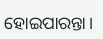ହୋଇପାରନ୍ତା।